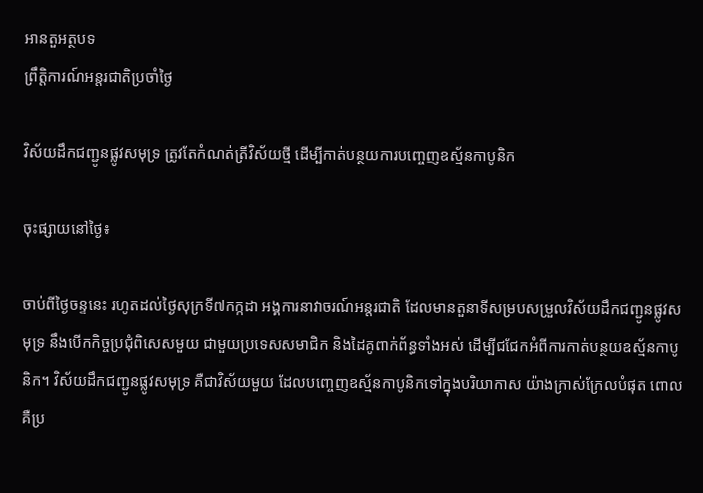អានតួអត្ថបទ
ព្រឹត្តិការណ៍អន្តរជាតិប្រចាំថ្ងៃ

វិស័យដឹកជញ្ជូនផ្លូវសមុទ្រ ត្រូវតែកំណត់ត្រីវិស័យថ្មី ដើម្បីកាត់បន្ថយការបញ្ចេញឧស្ម័នកាបូនិក

ចុះផ្សាយនៅថ្ងៃ៖

ចាប់ពីថ្ងៃចន្ទនេះ រហូតដល់ថ្ងៃសុក្រទី៧កក្កដា អង្គការនាវាចរណ៍អន្តរជាតិ ដែលមានតួនាទីសម្របសម្រួលវិស័យដឹកជញ្ជូនផ្លូវសមុទ្រ នឹងបើកកិច្ចប្រជុំពិសេសមួយ ជាមួយប្រទេសសមាជិក និងដៃគូពាក់ព័ន្ធទាំងអស់ ដើម្បីជជែកអំពីការកាត់បន្ថយឧស្ម័នកាបូនិក។ វិស័យដឹកជញ្ជូនផ្លូវសមុទ្រ គឺជាវិស័យមួយ ដែលបញ្ចេញឧស្ម័នកាបូនិកទៅក្នុងបរិយាកាស យ៉ាងក្រាស់ក្រែលបំផុត ពោលគឺប្រ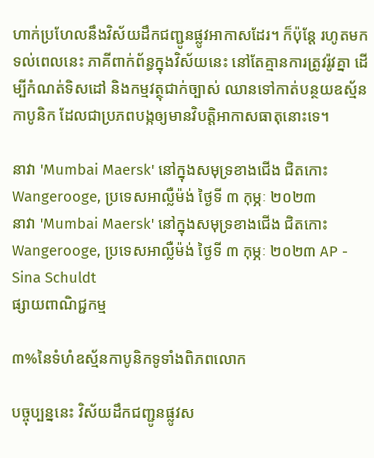ហាក់ប្រហែលនឹងវិស័យដឹកជញ្ជូនផ្លូវអាកាសដែរ។ ក៏ប៉ុន្តែ រហូតមកទល់ពេលនេះ ភាគីពាក់ព័ន្ធក្នុងវិស័យនេះ នៅតែគ្មានការត្រូវរ៉ូវគ្នា ដើម្បីកំណត់ទិសដៅ និងកម្មវត្ថុជាក់ច្បាស់ ឈានទៅកាត់បន្ថយឧស្ម័នកាបូនិក ដែលជាប្រភពបង្កឲ្យមានវិបត្តិអាកាសធាតុនោះទេ។

នាវា 'Mumbai Maersk' នៅក្នុងសមុទ្រខាងជើង ជិតកោះ Wangerooge, ប្រទេសអាល្លឺម៉ង់ ថ្ងៃទី ៣ កុម្ភៈ ២០២៣
នាវា 'Mumbai Maersk' នៅក្នុងសមុទ្រខាងជើង ជិតកោះ Wangerooge, ប្រទេសអាល្លឺម៉ង់ ថ្ងៃទី ៣ កុម្ភៈ ២០២៣ AP - Sina Schuldt
ផ្សាយពាណិជ្ជកម្ម

៣%នៃទំហំឧស្ម័នកាបូនិកទូទាំងពិភពលោក

បច្ចុប្បន្ននេះ វិស័យដឹកជញ្ជូនផ្លូវស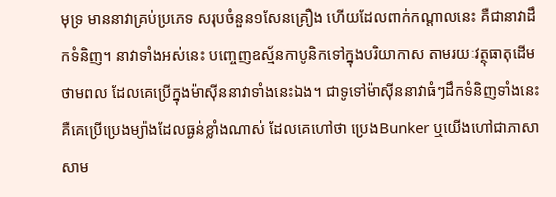មុទ្រ មាននាវាគ្រប់ប្រភេទ សរុបចំនួន១សែនគ្រឿង ហើយដែលពាក់កណ្តាលនេះ គឺជានាវាដឹកទំនិញ។ នាវាទាំងអស់នេះ បញ្ចេញឧស្ម័នកាបូនិកទៅក្នុងបរិយាកាស តាមរយៈវត្ថុធាតុដើមថាមពល ដែលគេប្រើក្នុងម៉ាស៊ីននាវាទាំងនេះឯង។ ជាទូទៅម៉ាស៊ីននាវាធំៗដឹកទំនិញទាំងនេះ គឺគេប្រើប្រេងម្យ៉ាងដែលធ្ងន់ខ្លាំងណាស់ ដែលគេហៅថា ប្រេងBunker ឬយើងហៅជាភាសាសាម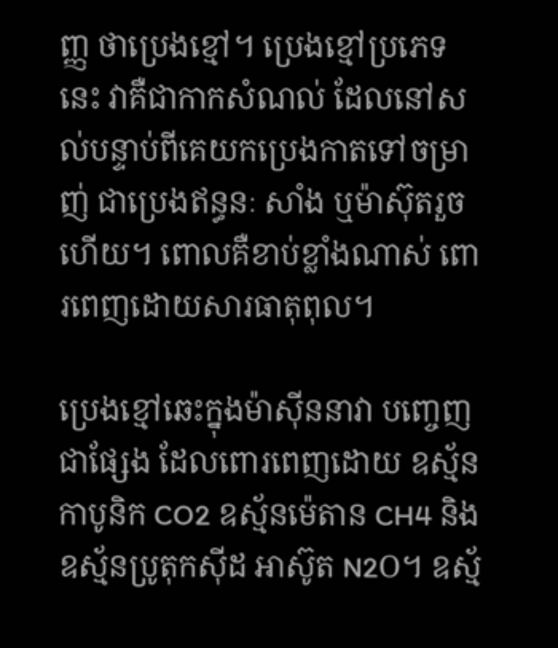ញ្ញ ថាប្រេងខ្មៅ។ ប្រេងខ្មៅប្រភេទនេះ វាគឺជាកាកសំណល់ ដែលនៅសល់បន្ទាប់ពីគេយកប្រេងកាតទៅចម្រាញ់ ជាប្រេងឥន្ធនៈ សាំង ឬម៉ាស៊ុតរួចហើយ។ ពោលគឺខាប់ខ្លាំងណាស់ ពោរពេញដោយសារធាតុពុល។

ប្រេងខ្មៅឆេះក្នុងម៉ាស៊ីននាវា បញ្ចេញជាផ្សែង ដែលពោរពេញដោយ ឧស្ម័នកាបូនិក CO2 ឧស្ម័នម៉េតាន CH4 និងឧស្ម័នប្រូតុកស៊ីដ អាស៊ូត N2O។ ឧស្ម័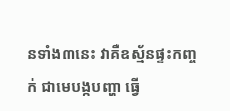នទាំង៣នេះ វាគឺឧស្ម័នផ្ទះកញ្ចក់ ជាមេបង្កបញ្ហា ធ្វើ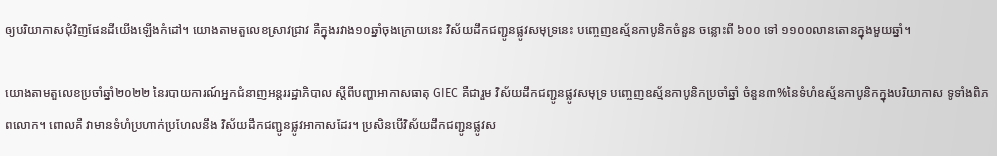ឲ្យបរិយាកាសជុំវិញផែនដីយើងឡើងកំដៅ។ យោងតាមតួលេខស្រាវជ្រាវ គឺក្នុងរវាង១០ឆ្នាំចុងក្រោយនេះ វិស័យដឹកជញ្ជូនផ្លូវសមុទ្រនេះ បញ្ចេញឧស្ម័នកាបូនិកចំនួន ចន្លោះពី ៦០០ ទៅ ១១០០លានតោនក្នុងមួយឆ្នាំ។

យោងតាមតួលេខប្រចាំឆ្នាំ២០២២ នៃរបាយការណ៍អ្នកជំនាញអន្តររដ្ឋាភិបាល ស្តីពីបញ្ហាអាកាសធាតុ GIEC គឺជារួម វិស័យដឹកជញ្ជូនផ្លូវសមុទ្រ បញ្ចេញឧស្ម័នកាបូនិកប្រចាំឆ្នាំ ចំនួន៣%នៃទំហំឧស្ម័នកាបូនិកក្នុងបរិយាកាស ទូទាំងពិភពលោក។ ពោលគឺ វាមានទំហំប្រហាក់ប្រហែលនឹង វិស័យដឹកជញ្ជូនផ្លូវអាកាសដែរ។ ប្រសិនបើវិស័យដឹកជញ្ជូនផ្លូវស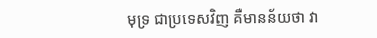មុទ្រ ជាប្រទេសវិញ គឺមានន័យថា វា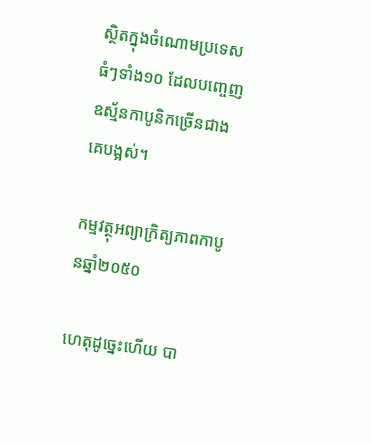ស្ថិតក្នុងចំណោមប្រទេសធំៗទាំង១០ ដែលបញ្ចេញឧស្ម័នកាបូនិកច្រើនជាងគេបង្អស់។

កម្មវត្ថុអព្យាក្រិត្យភាពកាបូនឆ្នាំ២០៥០

ហេតុដូច្នេះហើយ បា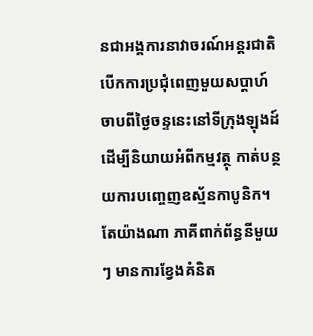នជាអង្គការនាវាចរណ៍អន្តរជាតិ បើកការប្រជុំពេញមួយសប្តាហ៍ ចាបពីថ្ងៃចន្ទនេះនៅទីក្រុងឡុងដ៍ ដើម្បីនិយាយអំពីកម្មវត្ថុ កាត់បន្ថយការបញ្ចេញឧស្ម័នកាបូនិក។ តែយ៉ាងណា ភាគីពាក់ព័ន្ធនីមួយៗ មានការខ្វែងគំនិត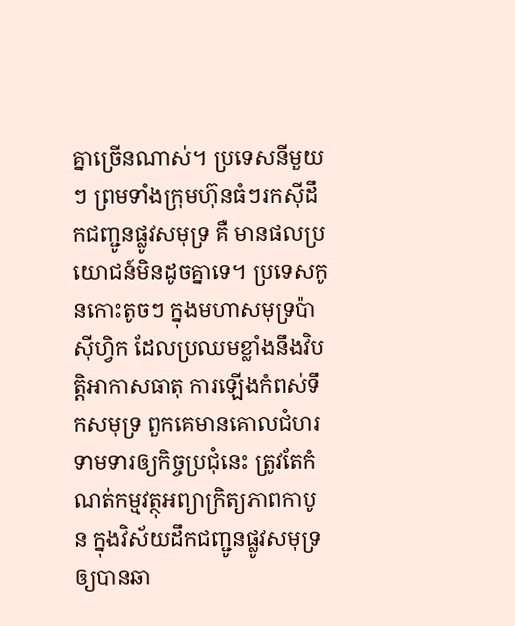គ្នាច្រើនណាស់។ ប្រទេសនីមួយៗ ព្រមទាំងក្រុមហ៊ុនធំៗរកស៊ីដឹកជញ្ជូនផ្លូវសមុទ្រ គឺ មានផលប្រយោជន៍មិនដូចគ្នាទេ។ ប្រទេសកូនកោះតូចៗ ក្នុងមហាសមុទ្រប៉ាស៊ីហ្វិក ដែលប្រឈមខ្លាំងនឹងវិបត្តិអាកាសធាតុ ការឡើងកំពស់ទឹកសមុទ្រ ពួកគេមានគោលជំហរ ទាមទារឲ្យកិច្ចប្រជុំនេះ ត្រូវតែកំណត់កម្មវត្ថុអព្យាក្រិត្យភាពកាបូន ក្នុងវិស័យដឹកជញ្ជូនផ្លូវសមុទ្រ ឲ្យបានឆា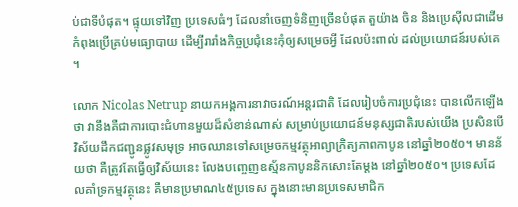ប់ជាទីបំផុត។ ផ្ទុយទៅវិញ ប្រទេសធំៗ ដែលនាំចេញទំនិញច្រើនបំផុត តួយ៉ាង ចិន និងប្រេស៊ីលជាដើម កំពុងប្រើគ្រប់មធ្យោបាយ ដើម្បីរារាំងកិច្ចប្រជុំនេះកុំឲ្យសម្រេចអ្វី ដែលប៉ះពាល់ ដល់ប្រយោជន៍របស់គេ។

លោក Nicolas Netrup នាយកអង្គការនាវាចរណ៍អន្តរជាតិ ដែលរៀបចំការប្រជុំនេះ បានលើកឡើងថា វានឹងគឺជាការបោះជំហានមួយដ៏សំខាន់ណាស់ សម្រាប់ប្រយោជន៍មនុស្សជាតិរបស់យើង ប្រសិនបើវិស័យដឹកជញ្ជូនផ្លូវសមុទ្រ អាចឈានទៅសម្រេចកម្មវត្ថុអាព្យាក្រិត្យភាពកាបូន នៅឆ្នាំ២០៥០។ មានន័យថា គឺត្រូវតែធ្វើឲ្យវិស័យនេះ លែងបញ្ចេញឧស្ម័នកាបូននិកសោះតែម្តង នៅឆ្នាំ២០៥០។ ប្រទេសដែលគាំទ្រកម្មវត្ថុនេះ គឺមានប្រមាណ៤៥ប្រទេស ក្នុងនោះមានប្រទេសមាជិក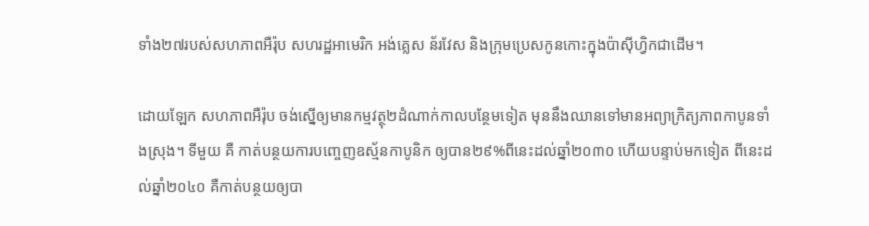ទាំង២៧របស់សហភាពអឺរ៉ុប សហរដ្ឋអាមេរិក អង់គ្លេស ន័រវែស និងក្រុមប្រេសកូនកោះក្នុងប៉ាស៊ីហ្វិកជាដើម។

ដោយឡែក សហភាពអឺរ៉ុប ចង់ស្នើឲ្យមានកម្មវត្ថុ២ដំណាក់កាលបន្ថែមទៀត មុននឹងឈានទៅមានអព្យាក្រិត្យភាពកាបូនទាំងស្រុង។ ទីមួយ គឺ កាត់បន្ថយការបញ្ចេញឧស្ម័នកាបូនិក ឲ្យបាន២៩%ពីនេះដល់ឆ្នាំ២០៣០ ហើយបន្ទាប់មកទៀត ពីនេះដល់ឆ្នាំ២០៤០ គឺកាត់បន្ថយឲ្យបា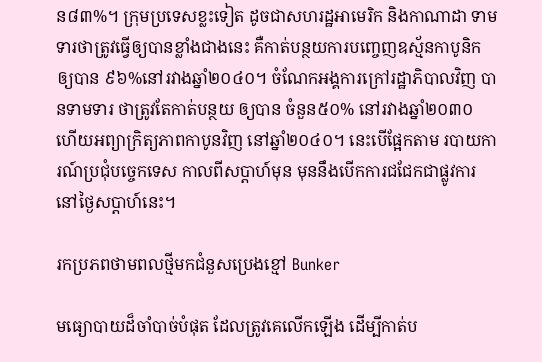ន៨៣%។ ក្រុមប្រទេសខ្លះទៀត ដូចជាសហរដ្ឋអាមេរិក និងកាណាដា ទាមទារថាត្រូវធ្វើឲ្យបានខ្លាំងជាងនេះ គឺកាត់បន្ថយការបញ្ចេញឧស្ម័នកាបូនិក ឲ្យបាន ៩៦%នៅរវាងឆ្នាំ២០៤០។ ចំណែកអង្គការក្រៅរដ្ឋាភិបាលវិញ បានទាមទារ ថាត្រូវតែកាត់បន្ថយ ឲ្យបាន ចំនួន៥០% នៅរវាងឆ្នាំ២០៣០ ហើយអព្យាក្រិត្យភាពកាបូនវិញ នៅឆ្នាំ២០៤០។ នេះបើផ្អែកតាម របាយការណ៍ប្រជុំបច្ចេកទេស កាលពីសប្តាហ៍មុន មុននឹងបើកការជជែកជាផ្លូវការនៅថ្ងៃសប្តាហ៍នេះ។

រកប្រភពថាមពលថ្មីមកជំនួសប្រេងខ្មៅ Bunker

មធ្យោបាយដ៏ចាំបាច់បំផុត ដែលត្រូវគេលើកឡើង ដើម្បីកាត់ប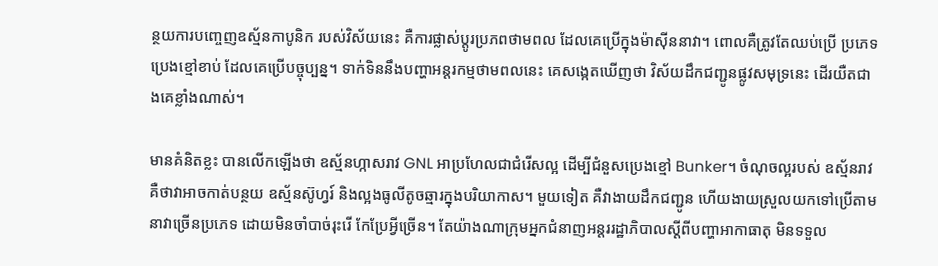ន្ថយការបញ្ចេញឧស្ម័នកាបូនិក របស់វិស័យនេះ គឺការផ្លាស់ប្តូរប្រភពថាមពល ដែលគេប្រើក្នុងម៉ាស៊ីននាវា។ ពោលគឺត្រូវតែឈប់ប្រើ ប្រភេទប្រេងខ្មៅខាប់ ដែលគេប្រើបច្ចុប្បន្ន។ ទាក់ទិននឹងបញ្ហាអន្តរកម្មថាមពលនេះ គេសង្កេតឃើញថា វិស័យដឹកជញ្ជូនផ្លូវសមុទ្រនេះ ដើរយឺតជាងគេខ្លាំងណាស់។

មានគំនិតខ្លះ បានលើកឡើងថា ឧស្ម័នហ្កាសរាវ GNL អាប្រហែលជាជំរើសល្អ ដើម្បីជំនួសប្រេងខ្មៅ Bunker។ ចំណុចល្អរបស់ ឧស្ម័នរាវ គឺថាវាអាចកាត់បន្ថយ ឧស្ម័នស៊ូហ្វរ៍ និងល្អងធូលីតូចឆ្មារក្នុងបរិយាកាស។ មួយទៀត គឺវាងាយដឹកជញ្ជូន ហើយងាយស្រួលយកទៅប្រើតាមនាវាច្រើនប្រភេទ ដោយមិនចាំបាច់រុះរើ កែប្រែអ្វីច្រើន។ តែយ៉ាងណាក្រុមអ្នកជំនាញអន្តររដ្ឋាភិបាលស្តីពីបញ្ហាអាកាធាតុ មិនទទួល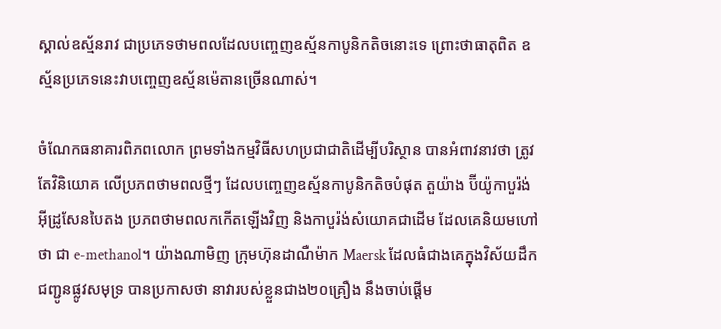ស្គាល់ឧស្ម័នរាវ ជាប្រភេទថាមពលដែលបញ្ចេញឧស្ម័នកាបូនិកតិចនោះទេ ព្រោះថាធាតុពិត ឧស្ម័នប្រភេទនេះវាបញ្ចេញឧស្ម័នម៉េតានច្រើនណាស់។

ចំណែកធនាគារពិភពលោក ព្រមទាំងកម្មវិធីសហប្រជាជាតិដើម្បីបរិស្ថាន បានអំពាវនាវថា ត្រូវតែវិនិយោគ លើប្រភពថាមពលថ្មីៗ ដែលបញ្ចេញឧស្ម័នកាបូនិកតិចបំផុត តួយ៉ាង ប៊ីយ៉ូកាបួរ៉ង់ អ៊ីដ្រូសែនបៃតង ប្រភពថាមពលកកើតឡើងវិញ និងកាបួរ៉ង់សំយោគជាដើម ដែលគេនិយមហៅថា ជា e-methanol។ យ៉ាងណាមិញ ក្រុមហ៊ុនដាណឺម៉ាក Maersk ដែលធំជាងគេក្នុងវិស័យដឹកជញ្ជូនផ្លូវសមុទ្រ បានប្រកាសថា នាវារបស់ខ្លួនជាង២០គ្រឿង នឹងចាប់ផ្តើម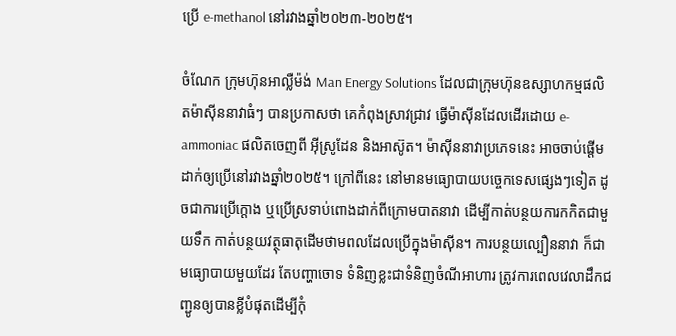ប្រើ e-methanol នៅរវាងឆ្នាំ២០២៣-២០២៥។

ចំណែក ក្រុមហ៊ុនអាល្លឺម៉ង់ Man Energy Solutions ដែលជាក្រុមហ៊ុនឧស្សាហកម្មផលិតម៉ាស៊ីននាវាធំៗ បានប្រកាសថា គេកំពុងស្រាវជ្រាវ ធ្វើម៉ាស៊ីនដែលដើរដោយ e-ammoniac ផលិតចេញពី អ៊ីស្រូដែន និងអាស៊ូត។ ម៉ាស៊ីននាវាប្រភេទនេះ អាចចាប់ផ្តើមដាក់ឲ្យប្រើនៅរវាងឆ្នាំ២០២៥។ ក្រៅពីនេះ នៅមានមធ្យោបាយបច្ចេកទេសផ្សេងៗទៀត ដូចជាការប្រើក្តោង ឬប្រើស្រទាប់ពោងដាក់ពីក្រោមបាតនាវា ដើម្បីកាត់បន្ថយការកកិតជាមួយទឹក កាត់បន្ថយវត្ថុធាតុដើមថាមពលដែលប្រើក្នុងម៉ាស៊ីន។ ការបន្ថយល្បឿននាវា ក៏ជាមធ្យោបាយមួយដែរ តែបញ្ហាចោទ ទំនិញខ្លះជាទំនិញចំណីអាហារ ត្រូវការពេលវេលាដឹកជញ្ជូនឲ្យបានខ្លីបំផុតដើម្បីកុំ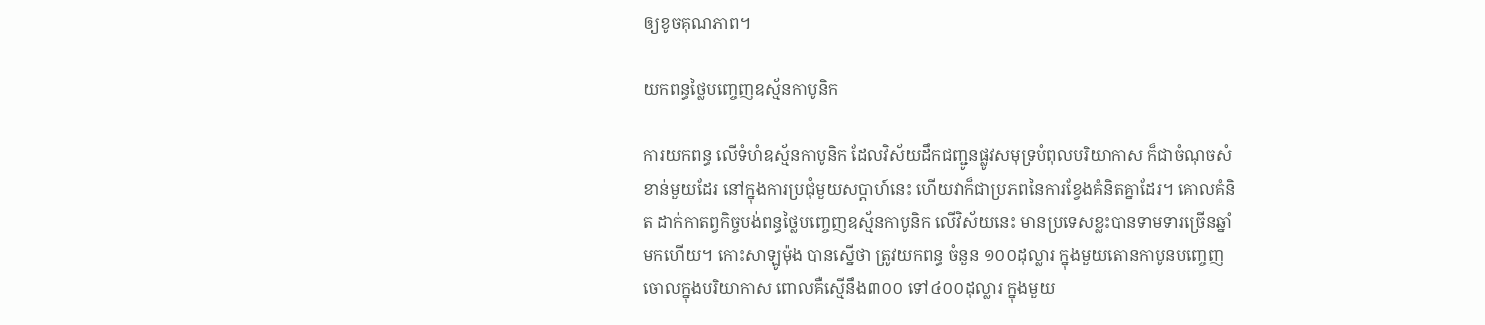ឲ្យខូចគុណភាព។

យកពន្ធថ្លៃបញ្ចេញឧស្ម័នកាបូនិក

ការយកពន្ធ លើទំហំឧស្ម័នកាបូនិក ដែលវិស័យដឹកជញ្ជូនផ្លូវសមុទ្របំពុលបរិយាកាស ក៏ជាចំណុចសំខាន់មួយដែរ នៅក្នុងការប្រជុំមួយសប្តាហ៍នេះ ហើយវាក៏ជាប្រភពនៃការខ្វែងគំនិតគ្នាដែរ។ គោលគំនិត ដាក់កាតព្វកិច្ចបង់ពន្ធថ្លៃបញ្ចេញឧស្ម័នកាបូនិក លើវិស័យនេះ មានប្រទេសខ្លះបានទាមទារច្រើនឆ្នាំមកហើយ។ កោះសាឡូម៉ុង បានស្នើថា ត្រូវយកពន្ធ ចំនួន ១០០ដុល្លារ ក្នុងមួយតោនកាបូនបញ្ចេញចោលក្នុងបរិយាកាស ពោលគឺស្មើនឹង៣០០ ទៅ៤០០ដុល្លារ ក្នុងមួយ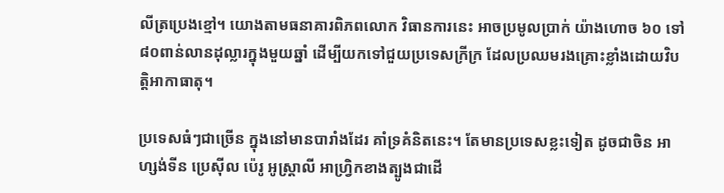លីត្រប្រេងខ្មៅ។ យោងតាមធនាគារពិភពលោក វិធានការនេះ អាចប្រមូលប្រាក់ យ៉ាងហោច ៦០ ទៅ ៨០ពាន់លានដុល្លារក្នុងមួយឆ្នាំ ដើម្បីយកទៅជួយប្រទេសក្រីក្រ ដែលប្រឈមរងគ្រោះខ្លាំងដោយវិបត្តិអាកាធាតុ។

ប្រទេសធំៗជាច្រើន ក្នុងនៅមានបារាំងដែរ គាំទ្រគំនិតនេះ។ តែមានប្រទេសខ្លះទៀត ដូចជាចិន អាហ្សង់ទីន ប្រេស៊ីល ប៉េរូ អូស្ត្រាលី អាហ្វ្រិកខាងត្បូងជាដើ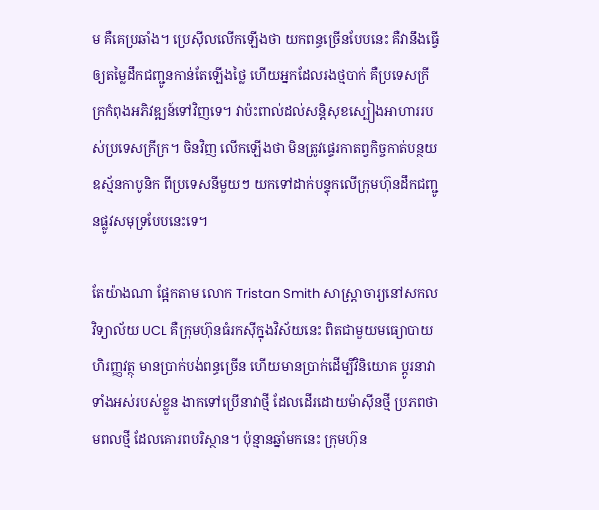ម គឺគេប្រឆាំង។ ប្រេស៊ីលលើកឡើងថា យកពន្ធច្រើនបែបនេះ គឺវានឹងធ្វើឲ្យតម្លៃដឹកជញ្ជូនកាន់តែឡើងថ្លៃ ហើយអ្នកដែលរងថ្មបាក់ គឺប្រទេសក្រីក្រកំពុងអភិវឌ្ឍន៍ទៅវិញទេ។ វាប៉ះពាល់ដល់សន្តិសុខស្បៀងអាហាររបស់ប្រទេសក្រីក្រ។ ចិនវិញ លើកឡើងថា មិនត្រូវផ្ទេរកាតព្វកិច្ចកាត់បន្ថយឧស្ម័នកាបូនិក ពីប្រទេសនីមួយៗ យកទៅដាក់បន្ទុកលើក្រុមហ៊ុនដឹកជញ្ជូនផ្លូវសមុទ្របែបនេះទេ។

តែយ៉ាងណា ផ្អែកតាម លោក Tristan Smith សាស្ត្រាចារ្យនៅសកលវិទ្យាល័យ UCL គឺក្រុមហ៊ុនធំរកស៊ីក្នុងវិស័យនេះ ពិតជាមួយមធ្យោបាយហិរញ្ញវត្ថុ មានប្រាក់បង់ពន្ធច្រើន ហើយមានប្រាក់ដើម្បីវិនិយោគ ប្តូរនាវាទាំងអស់របស់ខ្លួន ងាកទៅប្រើនាវាថ្មី ដែលដើរដោយម៉ាស៊ីនថ្មី ប្រភពថាមពលថ្មី ដែលគោរពបរិស្ថាន។ ប៉ុន្មានឆ្នាំមកនេះ ក្រុមហ៊ុន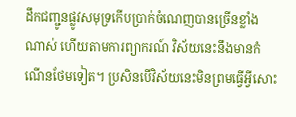ដឹកជញ្ជូនផ្លូវសមុទ្រកើបប្រាក់ចំណេញបានច្រើនខ្លាំងណាស់ ហើយតាមការព្យាករណ៍ វិស័យនេះនឹងមានកំណើនថែមទៀត។ ប្រសិនបើវិស័យនេះមិនព្រមធ្វើអ្វីសោះ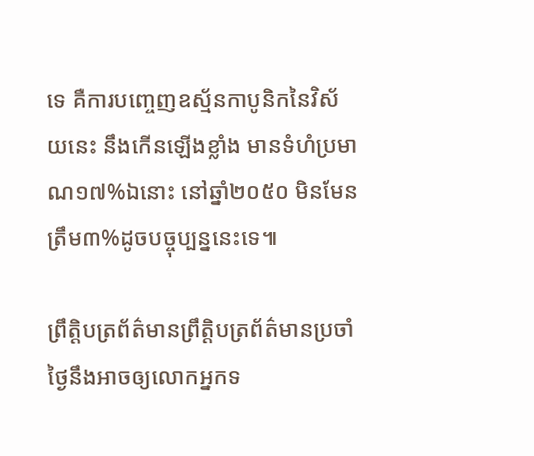ទេ គឺការបញ្ចេញឧស្ម័នកាបូនិកនៃវិស័យនេះ នឹងកើនឡើងខ្លាំង មានទំហំប្រមាណ១៧%ឯនោះ នៅឆ្នាំ២០៥០ មិនមែនត្រឹម៣%ដូចបច្ចុប្បន្ននេះទេ៕

ព្រឹត្តិបត្រព័ត៌មានព្រឹត្តិបត្រព័ត៌មានប្រចាំថ្ងៃនឹងអាចឲ្យលោកអ្នកទ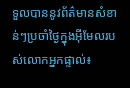ទួលបាននូវព័ត៌មានសំខាន់ៗប្រចាំថ្ងៃក្នុងអ៊ីមែលរបស់លោកអ្នកផ្ទាល់៖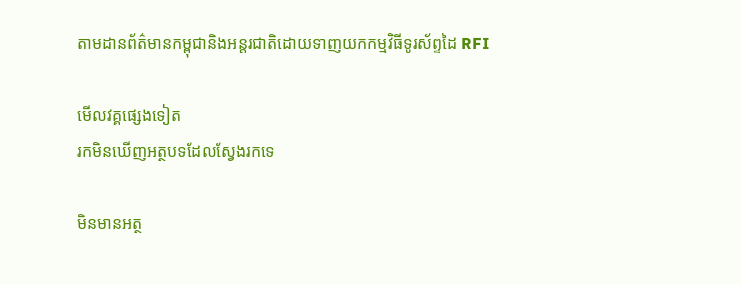តាមដានព័ត៌មានកម្ពុជានិងអន្តរជាតិដោយទាញយកកម្មវិធីទូរស័ព្ទដៃ RFI

មើលវគ្គផ្សេងទៀត
រកមិនឃើញអត្ថបទដែលស្វែងរកទេ

មិនមានអត្ថ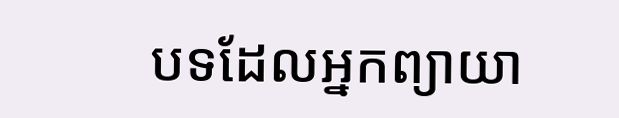បទដែលអ្នកព្យាយា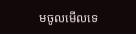មចូលមើលទេ